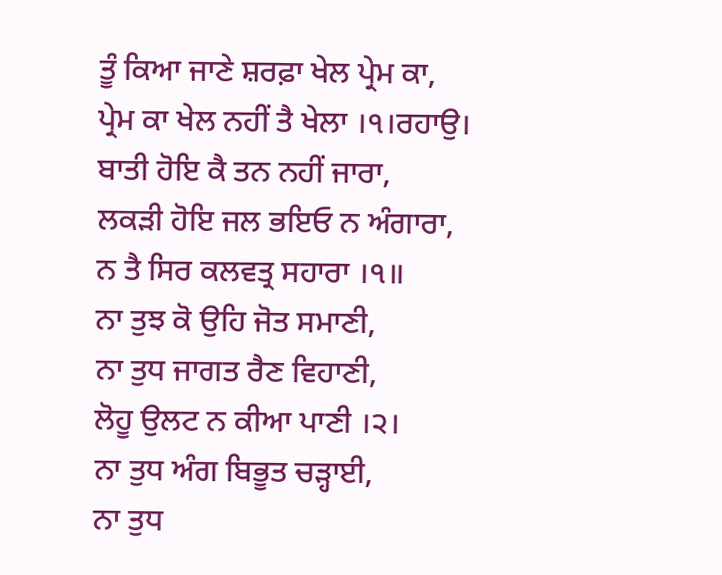ਤੂੰ ਕਿਆ ਜਾਣੇ ਸ਼ਰਫ਼ਾ ਖੇਲ ਪ੍ਰੇਮ ਕਾ,
ਪ੍ਰੇਮ ਕਾ ਖੇਲ ਨਹੀਂ ਤੈ ਖੇਲਾ ।੧।ਰਹਾਉ।
ਬਾਤੀ ਹੋਇ ਕੈ ਤਨ ਨਹੀਂ ਜਾਰਾ,
ਲਕੜੀ ਹੋਇ ਜਲ ਭਇਓ ਨ ਅੰਗਾਰਾ,
ਨ ਤੈ ਸਿਰ ਕਲਵਤ੍ਰ ਸਹਾਰਾ ।੧॥
ਨਾ ਤੁਝ ਕੋ ਉਹਿ ਜੋਤ ਸਮਾਣੀ,
ਨਾ ਤੁਧ ਜਾਗਤ ਰੈਣ ਵਿਹਾਣੀ,
ਲੋਹੂ ਉਲਟ ਨ ਕੀਆ ਪਾਣੀ ।੨।
ਨਾ ਤੁਧ ਅੰਗ ਬਿਭੂਤ ਚੜ੍ਹਾਈ,
ਨਾ ਤੁਧ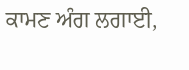ਕਾਮਣ ਅੰਗ ਲਗਾਈ,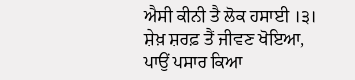ਐਸੀ ਕੀਨੀ ਤੈ ਲੋਕ ਹਸਾਈ ।੩।
ਸ਼ੇਖ਼ ਸ਼ਰਫ਼ ਤੈਂ ਜੀਵਣ ਖੋਇਆ,
ਪਾਉਂ ਪਸਾਰ ਕਿਆ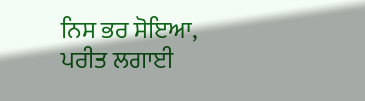ਨਿਸ ਭਰ ਸੋਇਆ,
ਪਰੀਤ ਲਗਾਈ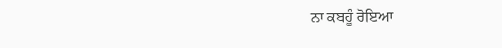ਨਾ ਕਬਹੂੰ ਰੋਇਆ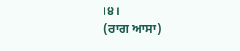।੪।
(ਰਾਗ ਆਸਾ)